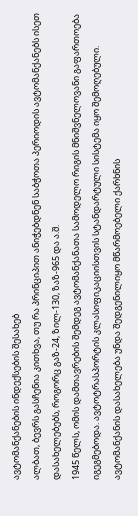ავტომანქანების ინდექსების შესახებ
ალბათ, ბევრს გასჩენია კითხვა, თუ რა პრინციპით ანიჭებდნენ საბჭოთა პერიოდის ავტომანქანებს ისეთ დასახელებებს, როგორც გაზ-24, ზილ-130, ზაზ-965 და ა.შ.
1945 წელს, ომის დამთავრების შემდეგ ავტომანქანათა სამოდელო რიგის მნიშვნელოვანი გაფართოება იგეგმებოდა. ავტოტრასპორტის კლასიფიკაციისთვის სტანდარტული სისტემა იყო შემოღებული. ავტომანქანის დასახელება უნდა შედგენილიყო მწარმოებელი ქარხნის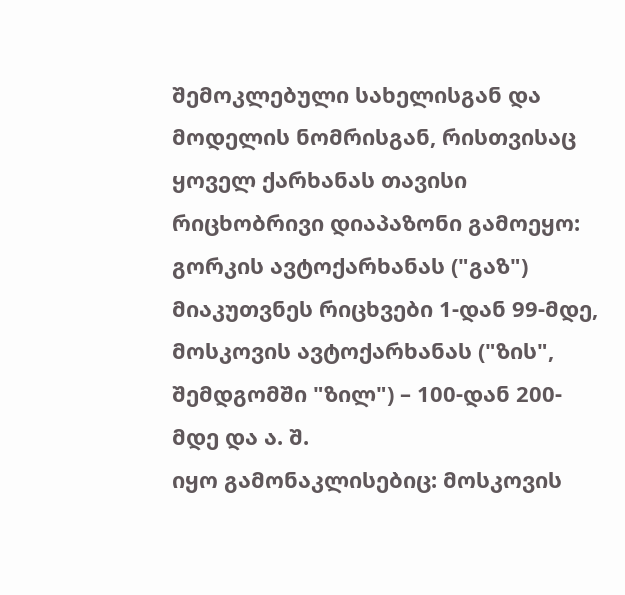შემოკლებული სახელისგან და მოდელის ნომრისგან, რისთვისაც ყოველ ქარხანას თავისი რიცხობრივი დიაპაზონი გამოეყო: გორკის ავტოქარხანას ("გაზ") მიაკუთვნეს რიცხვები 1-დან 99-მდე, მოსკოვის ავტოქარხანას ("ზის", შემდგომში "ზილ") – 100-დან 200-მდე და ა. შ.
იყო გამონაკლისებიც: მოსკოვის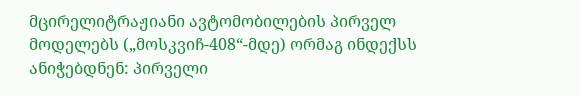მცირელიტრაჟიანი ავტომობილების პირველ მოდელებს („მოსკვიჩ-408“-მდე) ორმაგ ინდექსს ანიჭებდნენ: პირველი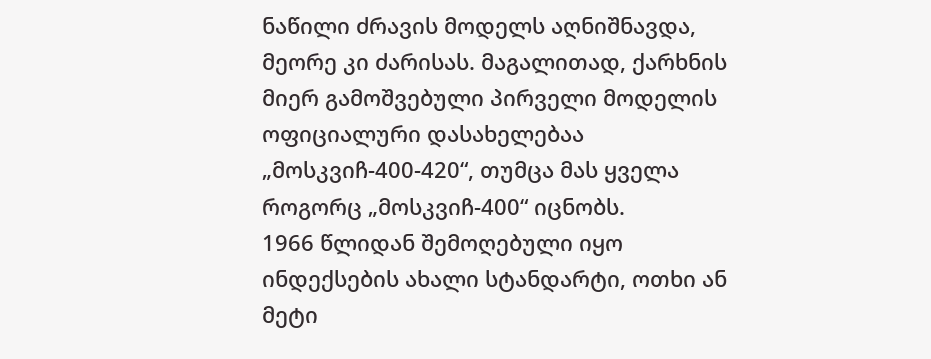ნაწილი ძრავის მოდელს აღნიშნავდა, მეორე კი ძარისას. მაგალითად, ქარხნის მიერ გამოშვებული პირველი მოდელის ოფიციალური დასახელებაა „მოსკვიჩ-400-420“, თუმცა მას ყველა როგორც „მოსკვიჩ-400“ იცნობს.
1966 წლიდან შემოღებული იყო ინდექსების ახალი სტანდარტი, ოთხი ან მეტი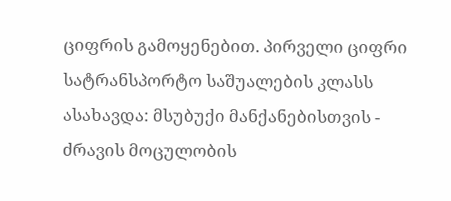ციფრის გამოყენებით. პირველი ციფრი სატრანსპორტო საშუალების კლასს ასახავდა: მსუბუქი მანქანებისთვის - ძრავის მოცულობის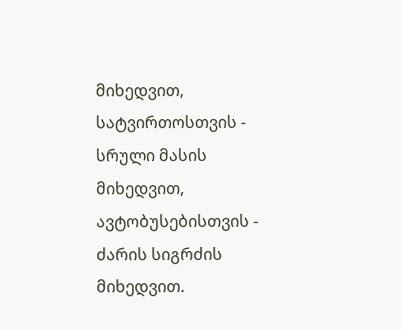მიხედვით, სატვირთოსთვის - სრული მასის მიხედვით, ავტობუსებისთვის - ძარის სიგრძის მიხედვით.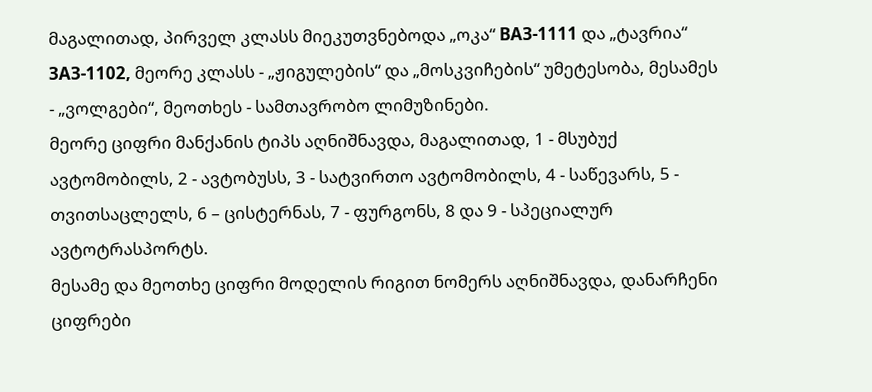მაგალითად, პირველ კლასს მიეკუთვნებოდა „ოკა“ ВАЗ-1111 და „ტავრია“ ЗАЗ-1102, მეორე კლასს - „ჟიგულების“ და „მოსკვიჩების“ უმეტესობა, მესამეს - „ვოლგები“, მეოთხეს - სამთავრობო ლიმუზინები.
მეორე ციფრი მანქანის ტიპს აღნიშნავდა, მაგალითად, 1 - მსუბუქ ავტომობილს, 2 - ავტობუსს, 3 - სატვირთო ავტომობილს, 4 - საწევარს, 5 - თვითსაცლელს, 6 – ცისტერნას, 7 - ფურგონს, 8 და 9 - სპეციალურ ავტოტრასპორტს.
მესამე და მეოთხე ციფრი მოდელის რიგით ნომერს აღნიშნავდა, დანარჩენი ციფრები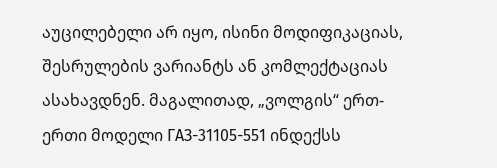აუცილებელი არ იყო, ისინი მოდიფიკაციას, შესრულების ვარიანტს ან კომლექტაციას ასახავდნენ. მაგალითად, „ვოლგის“ ერთ-ერთი მოდელი ГАЗ-31105-551 ინდექსს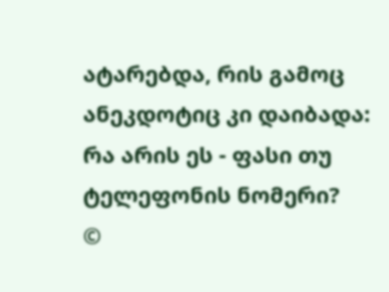ატარებდა, რის გამოც ანეკდოტიც კი დაიბადა: რა არის ეს - ფასი თუ ტელეფონის ნომერი?
©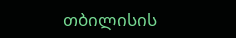თბილისის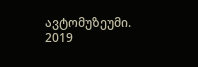ავტომუზეუმი. 2019